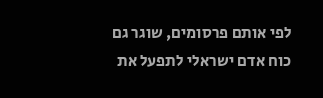לפי אותם פרסומים, שוגר גם כוח אדם ישראלי לתפעל את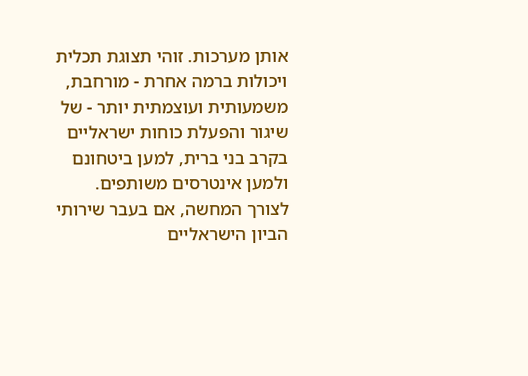אותן מערכות. זוהי תצוגת תכלית ויכולות ברמה אחרת - מורחבת, משמעותית ועוצמתית יותר - של שיגור והפעלת כוחות ישראליים בקרב בני ברית, למען ביטחונם ולמען אינטרסים משותפים.
לצורך המחשה, אם בעבר שירותי הביון הישראליים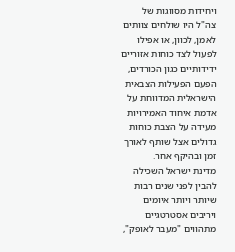ויחידות מסווגות של צה"ל היו שולחים צוותים לאמן, לכוון, או אפילו לפעול לצד כוחות אזוריים ידידותיים כגון הכורדים, הפעם הפעילות הצבאית הישראלית המדווחת על אדמת איחוד האמירויות מעידה על הצבת כוחות גדולים אצל שותף לאורך זמן ובהיקף אחר.
מדינת ישראל השכילה להבין לפני שנים רבות שיותר ויותר איומים ויריבים אסטרטגיים מתהווים "מעבר לאופק",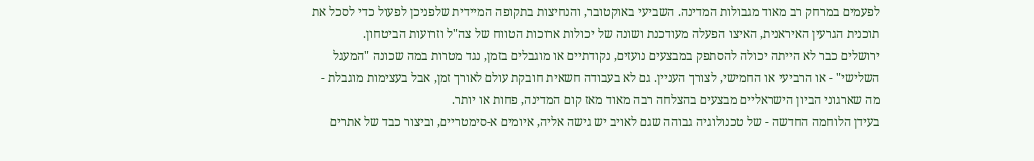לפעמים במרחק רב מאוד מגבולות המדינה. השביעי באוקטובר, והנחיצות בתקופה המיידית שלפניכן לפעול כדי לסכל את תוכנית הגרעין האיראנית, האיצו הפעלה מעודכנת ושונה של יכולות ארוכות הטווח של צה"ל וזרועות הביטחון.
ירושלים כבר לא הייתה יכולה להסתפק במבצעים נועזים, נקודתיים או מוגבלים בזמן, נגד מטרות במה שכונה "המעגל השלישי" - או הרביעי או החמישי, לצורך העניין. גם לא בעבודה חשאית חובקת עולם לאורך זמן, אבל בעצימות מוגבלת - מה שארגוני הביון הישראליים מבצעים בהצלחה רבה מאוד מאז קום המדינה, פחות או יותר.
בעידן הלוחמה החדשה - של טכנולוגיה גבוהה שגם לאויב יש גישה אליה, איומים א-סימטריים, וביצור כבד של אתרים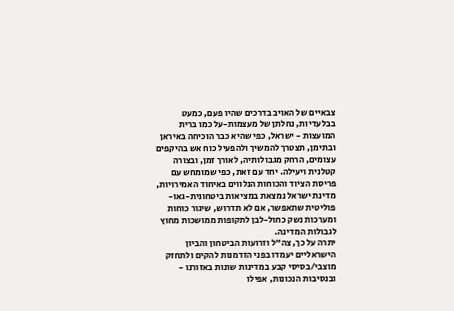צבאיים של האויב בדרכים שהיו פעם, כמעט בבלעדיות, נחלתן של מעצמות-על כמו ברית המועצות - ישראל, כפי שהיא כבר הוכיחה באיראן ובתימן, תצטרך להמשיך ולהפעיל כוח אש בהיקפים עצומים, הרחק מגבולותיה, לאורך זמן, ובצורה קטלנית ויעילה. יחד עם זאת, כפי שמומחש עם פריסת הציוד והכוחות הנלווים באיחוד האמירויות, מדינת ישראל נמצאת במציאות ביטחונית-גאו-פוליטית שתאפשר, אם לא תדרוש, שיגור כוחות ומערכות נשק כחול-לבן לתקופות ממושכות מחוץ לגבולות המדינה.
יתרה על כך, צה"ל וזרועות הביטחון והביון הישראליים יעמדו בפני הזדמנות להקים ולתחזק מוצבי/בסיסי קבע במדינות שונות באזורנו - ובנסיבות הנכונות, אפילו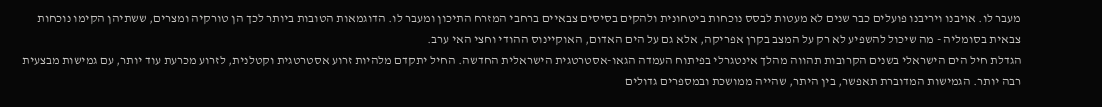מעבר לו. אויבנו ויריבנו פועלים כבר שנים לא מעטות לבסס נוכחות ביטחונית ולהקים בסיסים צבאיים ברחבי המזרח התיכון ומעבר לו. הדוגמאות הטובות ביותר לכך הן טורקיה ומצרים, ששתיהן הקימו נוכחות צבאית בסומליה - מה שיכול להשפיע לא רק על המצב בקרן אפריקה, אלא גם על הים האדום, האוקיינוס ההודי וחצי האי ערב.
הגדלת חיל הים הישראלי בשנים הקרובות תהווה מהלך אינטגרלי בפיתוח העמדה הגאו-אסטרטגית הישראלית החדשה. החיל יתקדם מלהיות זרוע אסטרטגית וקטלנית, לזרוע מכרעת עוד יותר, עם גמישות מבצעית רבה יותר. הגמישות המדוברת תאפשר, בין היתר, שהייה ממושכת ובמספרים גדולים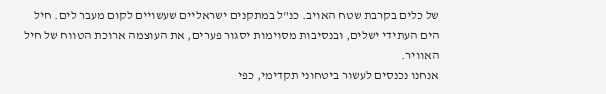של כלים בקרבת שטח האויב. כנ"ל במתקנים ישראליים שעשויים לקום מעבר לים. חיל הים העתידי ישלים, ובנסיבות מסוימות יסגור פערים, את העוצמה ארוכת הטווח של חיל האוויר.
אנחנו נכנסים לעשור ביטחוני תקדימי, כפי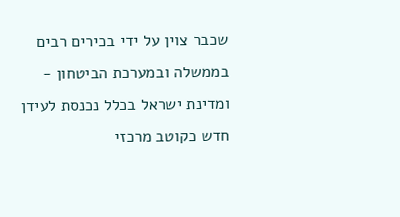שכבר צוין על ידי בכירים רבים בממשלה ובמערכת הביטחון - ומדינת ישראל בכלל נכנסת לעידן חדש כקוטב מרכזי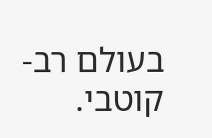בעולם רב-קוטבי.